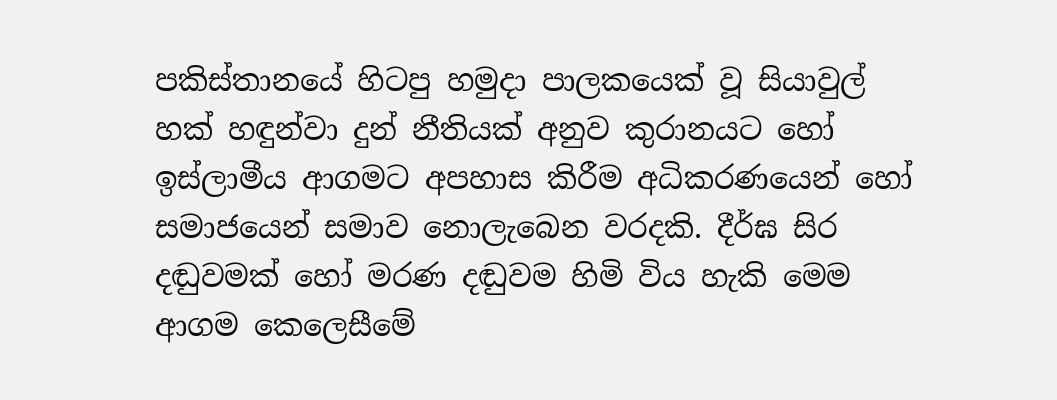පකිස්තානයේ හිටපු හමුදා පාලකයෙක් වූ සියාවුල් හක් හඳුන්වා දුන් නීතියක් අනුව කුරානයට හෝ ඉස්ලාමීය ආගමට අපහාස කිරීම අධිකරණයෙන් හෝ සමාජයෙන් සමාව නොලැබෙන වරදකි. දීර්ඝ සිර දඬුවමක් හෝ මරණ දඬුවම හිමි විය හැකි මෙම ආගම කෙලෙසීමේ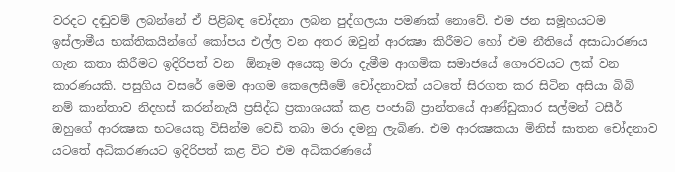වරදට දඬුවම් ලබන්නේ ඒ පිළිබඳ චෝදනා ලබන පුද්ගලයා පමණක් නොවේ. එම ජන සමූහයටම ඉස්ලාමීය භක්තිකයින්ගේ කෝපය එල්ල වන අතර ඔවුන් ආරක්‍ෂා කිරීමට හෝ එම නීතියේ අසාධාරණය ගැන කතා කිරීමට ඉදිරිපත් වන  ඕනෑම අයෙකු මරා දැමීම ආගමික සමාජයේ ගෞරවයට ලක් වන කාරණයකි. පසුගිය වසරේ මෙම ආගම කෙලෙසීමේ චෝදනාවක් යටතේ සිරගත කර සිටින අසියා බිබි නම් කාන්තාව නිදහස් කරන්නැයි ප්‍රසිද්ධ ප්‍රකාශයක් කළ පංජාබ් ප්‍රාන්තයේ ආණ්ඩුකාර සල්මන් ටසීර් ඔහුගේ ආරක්‍ෂක භටයෙකු විසින්ම වෙඩි තබා මරා දමනු ලැබිණ. එම ආරක්‍ෂකයා මිනිස් ඝාතන චෝදනාව යටතේ අධිකරණයට ඉදිරිපත් කළ විට එම අධිකරණයේ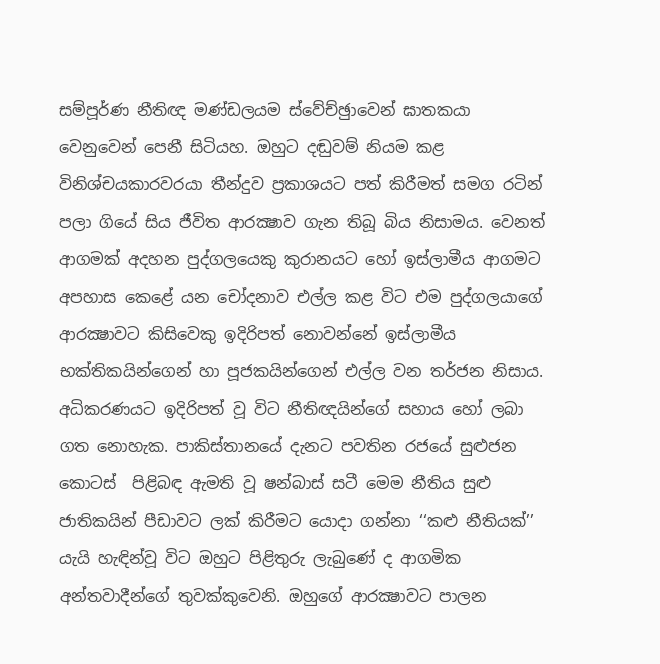සම්පූර්ණ නීතිඥ මණ්ඩලයම ස්වේච්ඡුාවෙන් ඝාතකයා වෙනුවෙන් පෙනී සිටියහ. ඔහුට දඬුවම් නියම කළ විනිශ්චයකාරවරයා තීන්දුව ප්‍රකාශයට පත් කිරීමත් සමග රටින් පලා ගියේ සිය ජීවිත ආරක්‍ෂාව ගැන තිබූ බිය නිසාමය. වෙනත් ආගමක් අදහන පුද්ගලයෙකු කුරානයට හෝ ඉස්ලාමීය ආගමට අපහාස කෙළේ යන චෝදනාව එල්ල කළ විට එම පුද්ගලයාගේ ආරක්‍ෂාවට කිසිවෙකු ඉදිරිපත් නොවන්නේ ඉස්ලාමීය භක්තිකයින්ගෙන් හා පූජකයින්ගෙන් එල්ල වන තර්ජන නිසාය. අධිකරණයට ඉදිරිපත් වූ විට නීතිඥයින්ගේ සහාය හෝ ලබා ගත නොහැක. පාකිස්තානයේ දැනට පවතින රජයේ සුළුජන කොටස්  පිළිබඳ ඇමති වූ ෂන්බාස් සටී මෙම නීතිය සුළු ජාතිකයින් පීඩාවට ලක් කිරීමට යොදා ගන්නා ‘‘කළු නීතියක්’’ යැයි හැඳින්වූ විට ඔහුට පිළිතුරු ලැබුණේ ද ආගමික අන්තවාදීන්ගේ තුවක්කුවෙනි. ඔහුගේ ආරක්‍ෂාවට පාලන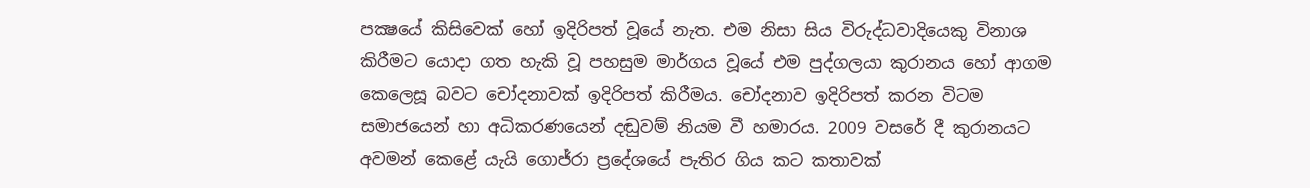පක්‍ෂයේ කිසිවෙක් හෝ ඉදිරිපත් වූයේ නැත. එම නිසා සිය විරුද්ධවාදියෙකු විනාශ කිරීමට යොදා ගත හැකි වූ පහසුම මාර්ගය වූයේ එම පුද්ගලයා කුරානය හෝ ආගම කෙලෙසූ බවට චෝදනාවක් ඉදිරිපත් කිරීමය. චෝදනාව ඉදිරිපත් කරන විටම සමාජයෙන් හා අධිකරණයෙන් දඬුවම් නියම වී හමාරය. 2009 වසරේ දී කුරානයට අවමන් කෙළේ යැයි ගොජ්රා ප්‍රදේශයේ පැතිර ගිය කට කතාවක්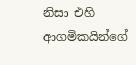නිසා එහි ආගමිකයින්ගේ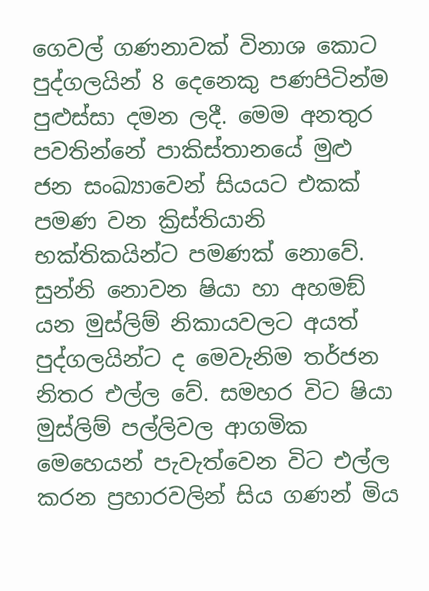ගෙවල් ගණනාවක් විනාශ කොට පුද්ගලයින් 8 දෙනෙකු පණපිටින්ම පුළුස්සා දමන ලදී. මෙම අනතුර පවතින්නේ පාකිස්තානයේ මුළු ජන සංඛ්‍යාවෙන් සියයට එකක් පමණ වන ක්‍රිස්තියානි භක්තිකයින්ට පමණක් නොවේ. සුන්නි නොවන ෂියා හා අහමඞ් යන මුස්ලිම් නිකායවලට අයත් පුද්ගලයින්ට ද මෙවැනිම තර්ජන නිතර එල්ල වේ. සමහර විට ෂියා මුස්ලිම් පල්ලිවල ආගමික මෙහෙයන් පැවැත්වෙන විට එල්ල කරන ප්‍රහාරවලින් සිය ගණන් මිය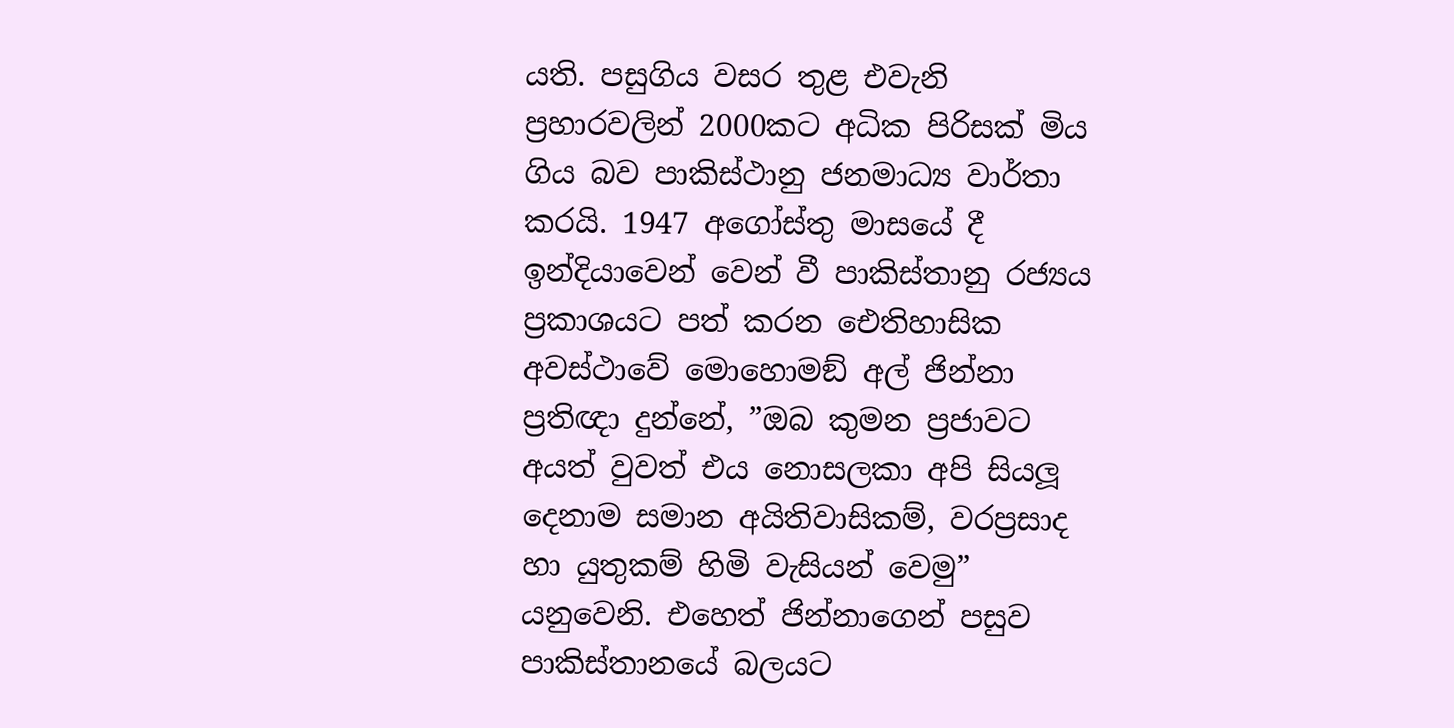යති. පසුගිය වසර තුළ එවැනි ප්‍රහාරවලින් 2000කට අධික පිරිසක් මිය ගිය බව පාකිස්ථානු ජනමාධ්‍ය වාර්තා කරයි. 1947 අගෝස්තු මාසයේ දී ඉන්දියාවෙන් වෙන් වී පාකිස්තානු රජ්‍යය ප්‍රකාශයට පත් කරන ඓතිහාසික අවස්ථාවේ මොහොමඞ් අල් ජින්නා ප්‍රතිඥා දුන්නේ, ”ඔබ කුමන ප්‍රජාවට අයත් වුවත් එය නොසලකා අපි සියලූ දෙනාම සමාන අයිතිවාසිකම්, වරප්‍රසාද හා යුතුකම් හිමි වැසියන් වෙමු” යනුවෙනි. එහෙත් ජින්නාගෙන් පසුව පාකිස්තානයේ බලයට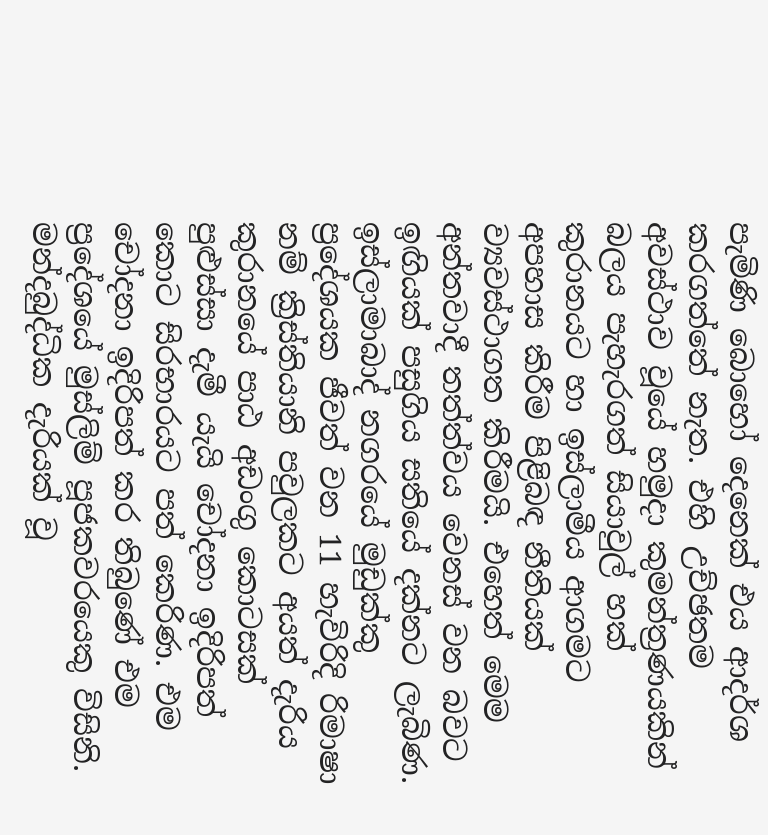පැමිණි බොහෝ දෙනෙක් එය ආදර්ශ කරගත්තේ නැත. එහි උච්ඡතම අවස්ථාව වූයේ හමුදා කුමන්ත්‍රණයකින් බලය පැහැරගත් සියාවුල් හක් කුරානයට හා ඉස්ලාමීය ආගමට අපහාස කිරීම පිළිබඳ නීතියක් ව්‍යවස්ථාගත කිරීමයි. එහෙත් මෙම අන්තවාදී තත්ත්වය වෙනස් වන බවට ඉඟියක් පසුගිය සතියේ දක්නට ලැබිණ. ඉස්ලාමාබාද් නගරයේ මුඩුක්කු ප්‍රදේශයක ජීවත් වන 11 හැවිරිදි රිමාෂා නම් ක්‍රිස්තියානි පවුලකට අයත් දැරිය කුරානයේ පාඨ අඩංගු කොටසක් පුළුස්සා දැමී යැයි චෝදනා ඉදිරිපත් කොට සිරභාරයට පත් කෙරිණ. එම චෝදනා ඉදිරිපත් කර තිබුණේ එම ප්‍රදේශයේ මුස්ලිම් පූජකවරයෙකු විසිනි. මන්දබුද්ධික දැරියක් වූ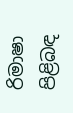රිමාෂා පිළිබඳ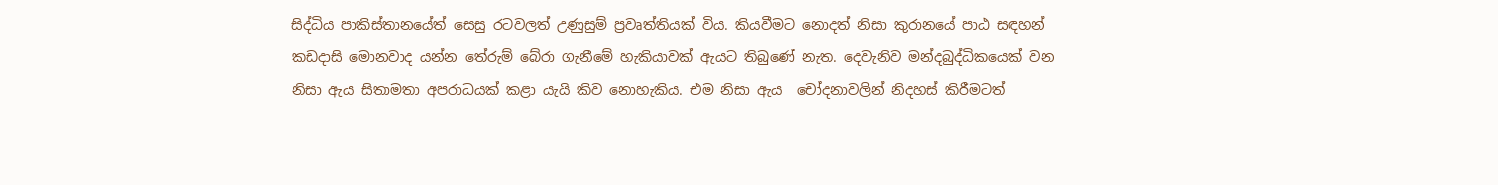සිද්ධිය පාකිස්තානයේත් සෙසු රටවලත් උණුසුම් ප්‍රවෘත්තියක් විය. කියවීමට නොදත් නිසා කුරානයේ පාඨ සඳහන් කඩදාසි මොනවාද යන්න තේරුම් බේරා ගැනීමේ හැකියාවක් ඇයට තිබුණේ නැත. දෙවැනිව මන්දබුද්ධිකයෙක් වන නිසා ඇය සිතාමතා අපරාධයක් කළා යැයි කිව නොහැකිය. එම නිසා ඇය  චෝදනාවලින් නිදහස් කිරීමටත්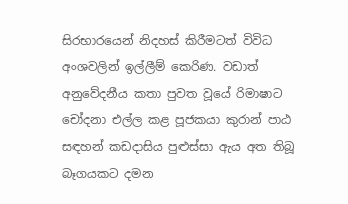සිරභාරයෙන් නිදහස් කිරීමටත් විවිධ අංශවලින් ඉල්ලීම් කෙරිණ. වඩාත් අනුවේදනීය කතා පුවත වූයේ රිමාෂාට චෝදනා එල්ල කළ පූජකයා කුරාන් පාඨ සඳහන් කඩදාසිය පුළුස්සා ඇය අත තිබූ බෑගයකට දමන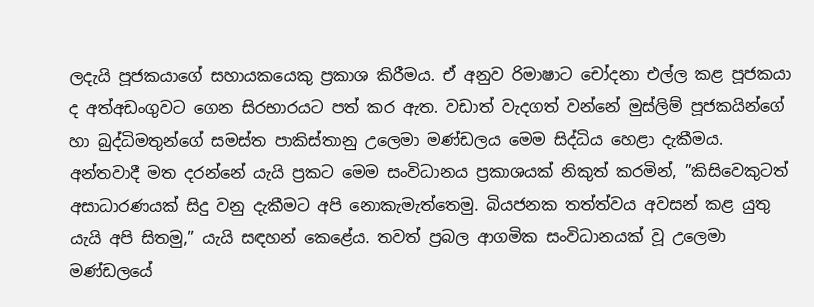ලදැයි පූජකයාගේ සහායකයෙකු ප්‍රකාශ කිරීමය. ඒ අනුව රිමාෂාට චෝදනා එල්ල කළ පූජකයා ද අත්අඩංගුවට ගෙන සිරභාරයට පත් කර ඇත. වඩාත් වැදගත් වන්නේ මුස්ලිම් පූජකයින්ගේ හා බුද්ධිමතුන්ගේ සමස්ත පාකිස්තානු උලෙමා මණ්ඩලය මෙම සිද්ධිය හෙළා දැකීමය. අන්තවාදී මත දරන්නේ යැයි ප්‍රකට මෙම සංවිධානය ප්‍රකාශයක් නිකුත් කරමින්, ”කිසිවෙකුටත් අසාධාරණයක් සිදු වනු දැකීමට අපි නොකැමැත්තෙමු. බියජනක තත්ත්වය අවසන් කළ යුතු යැයි අපි සිතමු,” යැයි සඳහන් කෙළේය. තවත් ප්‍රබල ආගමික සංවිධානයක් වූ උලෙමා මණ්ඩලයේ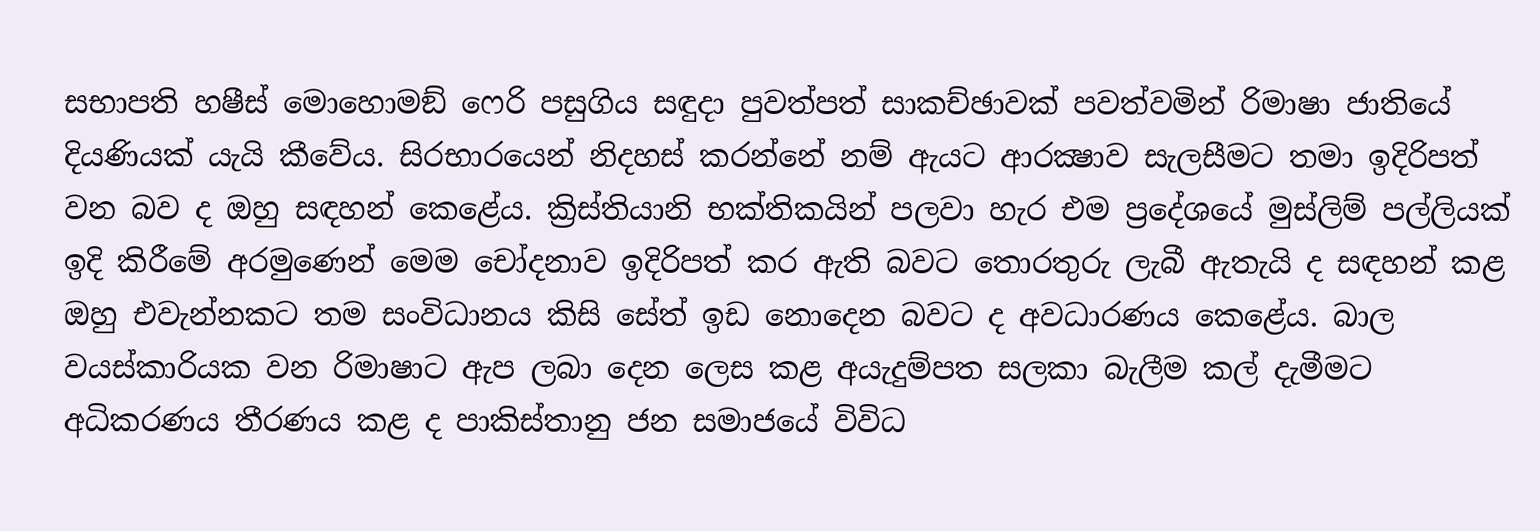සභාපති හෂීස් මොහොමඞ් ෆෙරි පසුගිය සඳුදා පුවත්පත් සාකච්ඡාවක් පවත්වමින් රිමාෂා ජාතියේ දියණියක් යැයි කීවේය. සිරභාරයෙන් නිදහස් කරන්නේ නම් ඇයට ආරක්‍ෂාව සැලසීමට තමා ඉදිරිපත් වන බව ද ඔහු සඳහන් කෙළේය. ක්‍රිස්තියානි භක්තිකයින් පලවා හැර එම ප්‍රදේශයේ මුස්ලිම් පල්ලියක් ඉදි කිරීමේ අරමුණෙන් මෙම චෝදනාව ඉදිරිපත් කර ඇති බවට තොරතුරු ලැබී ඇතැයි ද සඳහන් කළ ඔහු එවැන්නකට තම සංවිධානය කිසි සේත් ඉඩ නොදෙන බවට ද අවධාරණය කෙළේය. බාල වයස්කාරියක වන රිමාෂාට ඇප ලබා දෙන ලෙස කළ අයැදුම්පත සලකා බැලීම කල් දැමීමට අධිකරණය තීරණය කළ ද පාකිස්තානු ජන සමාජයේ විවිධ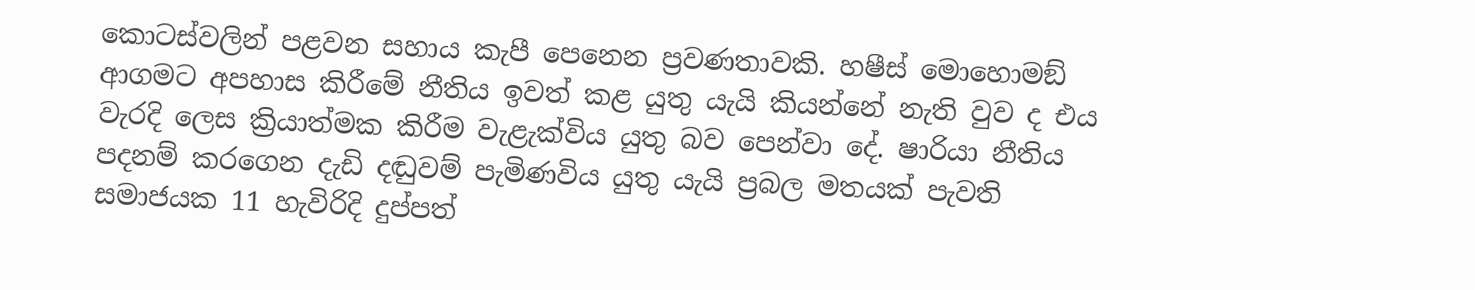කොටස්වලින් පළවන සහාය කැපී පෙනෙන ප්‍රවණතාවකි. හෂීස් මොහොමඞ් ආගමට අපහාස කිරීමේ නීතිය ඉවත් කළ යුතු යැයි කියන්නේ නැති වුව ද එය වැරදි ලෙස ක්‍රියාත්මක කිරීම වැළැක්විය යුතු බව පෙන්වා දේ. ෂාරියා නීතිය පදනම් කරගෙන දැඩි දඬුවම් පැමිණවිය යුතු යැයි ප්‍රබල මතයක් පැවති සමාජයක 11 හැවිරිදි දුප්පත්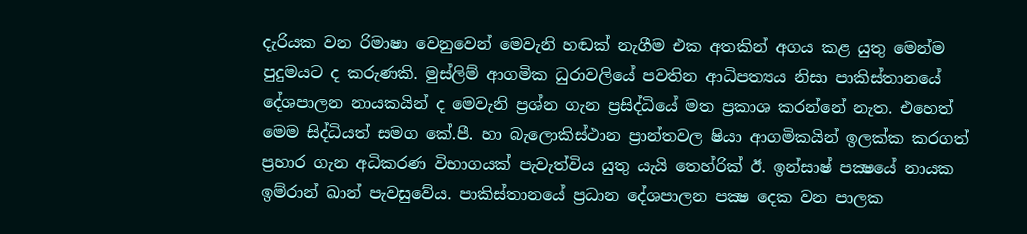දැරියක වන රිමාෂා වෙනුවෙන් මෙවැනි හඬක් නැගීම එක අතකින් අගය කළ යුතු මෙන්ම පුදුමයට ද කරුණකි. මුස්ලිම් ආගමික ධුරාවලියේ පවතින ආධිපත්‍යය නිසා පාකිස්තානයේ දේශපාලන නායකයින් ද මෙවැනි ප්‍රශ්න ගැන ප්‍රසිද්ධියේ මත ප්‍රකාශ කරන්නේ නැත. එහෙත් මෙම සිද්ධියත් සමග කේ.පී. හා බැලොකිස්ථාන ප්‍රාන්තවල ෂියා ආගමිකයින් ඉලක්ක කරගත් ප්‍රහාර ගැන අධිකරණ විභාගයක් පැවැත්විය යුතු යැයි තෙහ්රික් ඊ. ඉන්සාෂ් පක්‍ෂයේ නායක ඉම්රාන් ඛාන් පැවසුවේය. පාකිස්තානයේ ප්‍රධාන දේශපාලන පක්‍ෂ දෙක වන පාලක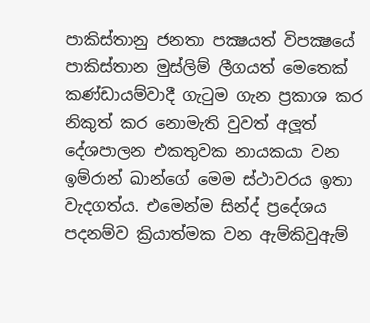පාකිස්තානු ජනතා පක්‍ෂයත් විපක්‍ෂයේ පාකිස්තාන මුස්ලිම් ලීගයත් මෙතෙක් කණ්ඩායම්වාදී ගැටුම ගැන ප්‍රකාශ කර නිකුත් කර නොමැති වුවත් අලූත් දේශපාලන එකතුවක නායකයා වන ඉම්රාන් ඛාන්ගේ මෙම ස්ථාවරය ඉතා වැදගත්ය. එමෙන්ම සින්ද් ප්‍රදේශය පදනම්ව ක්‍රියාත්මක වන ඇම්කිවුඇම්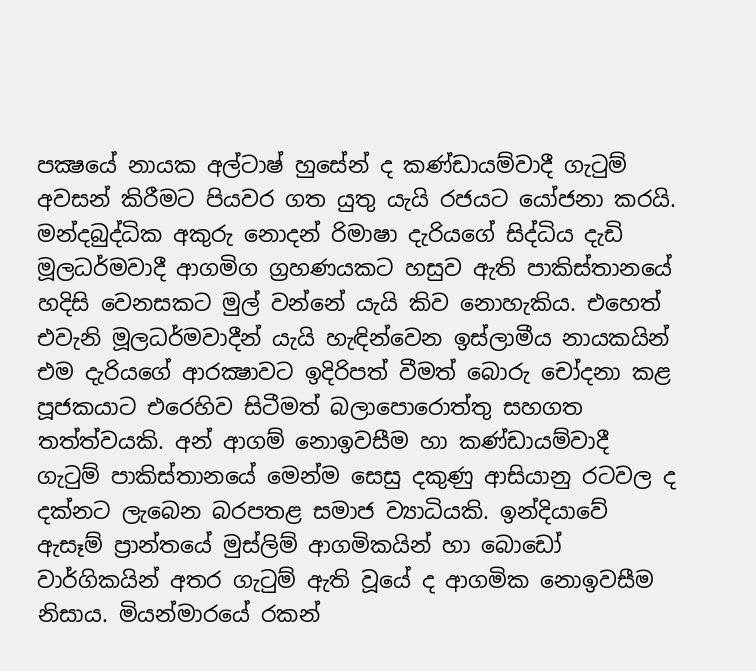පක්‍ෂයේ නායක අල්ටාෂ් හුසේන් ද කණ්ඩායම්වාදී ගැටුම් අවසන් කිරීමට පියවර ගත යුතු යැයි රජයට යෝජනා කරයි. මන්දබුද්ධික අකුරු නොදන් රිමාෂා දැරියගේ සිද්ධිය දැඩි මූලධර්මවාදී ආගමිග ග්‍රහණයකට හසුව ඇති පාකිස්තානයේ හදිසි වෙනසකට මුල් වන්නේ යැයි කිව නොහැකිය. එහෙත් එවැනි මූලධර්මවාදීන් යැයි හැඳින්වෙන ඉස්ලාමීය නායකයින් එම දැරියගේ ආරක්‍ෂාවට ඉදිරිපත් වීමත් බොරු චෝදනා කළ පූජකයාට එරෙහිව සිටීමත් බලාපොරොත්තු සහගත තත්ත්වයකි. අන් ආගම් නොඉවසීම හා කණ්ඩායම්වාදී ගැටුම් පාකිස්තානයේ මෙන්ම සෙසු දකුණු ආසියානු රටවල ද දක්නට ලැබෙන බරපතළ සමාජ ව්‍යාධියකි. ඉන්දියාවේ ඇසෑම් ප්‍රාන්තයේ මුස්ලිම් ආගමිකයින් හා බොඩෝ වාර්ගිකයින් අතර ගැටුම් ඇති වූයේ ද ආගමික නොඉවසීම නිසාය. මියන්මාරයේ රකන්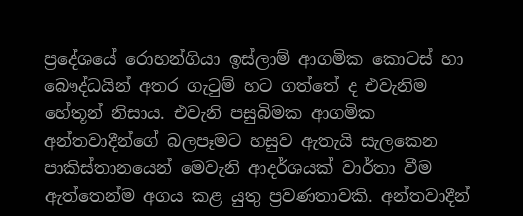ප්‍රදේශයේ රොහන්ගියා ඉස්ලාම් ආගමික කොටස් හා බෞද්ධයින් අතර ගැටුම් හට ගත්තේ ද එවැනිම හේතූන් නිසාය. එවැනි පසුබිමක ආගමික අන්තවාදීන්ගේ බලපෑමට හසුව ඇතැයි සැලකෙන පාකිස්තානයෙන් මෙවැනි ආදර්ශයක් වාර්තා වීම ඇත්තෙන්ම අගය කළ යුතු ප්‍රවණතාවකි. අන්තවාදීන්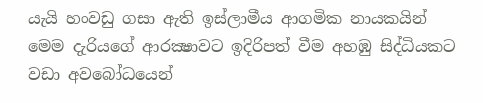යැයි හංවඩු ගසා ඇති ඉස්ලාමීය ආගමික නායකයින් මෙම දැරියගේ ආරක්‍ෂාවට ඉදිරිපත් වීම අහඹු සිද්ධියකට වඩා අවබෝධයෙන්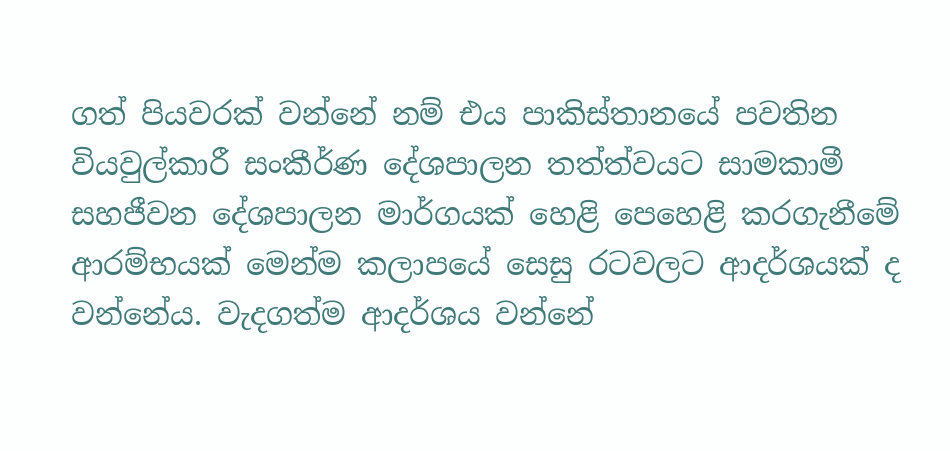ගත් පියවරක් වන්නේ නම් එය පාකිස්තානයේ පවතින වියවුල්කාරී සංකීර්ණ දේශපාලන තත්ත්වයට සාමකාමී සහජීවන දේශපාලන මාර්ගයක් හෙළි පෙහෙළි කරගැනීමේ ආරම්භයක් මෙන්ම කලාපයේ සෙසු රටවලට ආදර්ශයක් ද වන්නේය. වැදගත්ම ආදර්ශය වන්නේ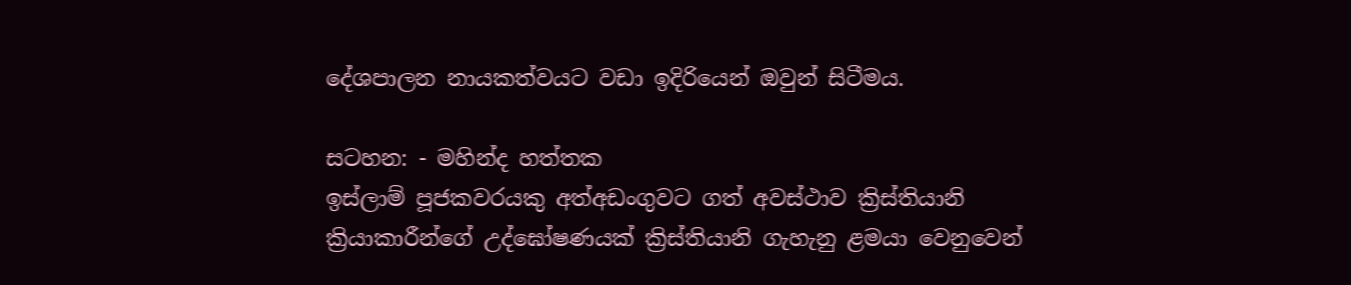දේශපාලන නායකත්වයට වඩා ඉදිරියෙන් ඔවුන් සිටීමය.

සටහන: - මහින්ද හත්තක
ඉස්ලාම් පූජකවරයකු අත්අඩංගුවට ගත් අවස්ථාව ක්‍රිස්තියානි ක්‍රියාකාරීන්ගේ උද්ඝෝෂණයක් ක්‍රිස්තියානි ගැහැනු ළමයා වෙනුවෙන්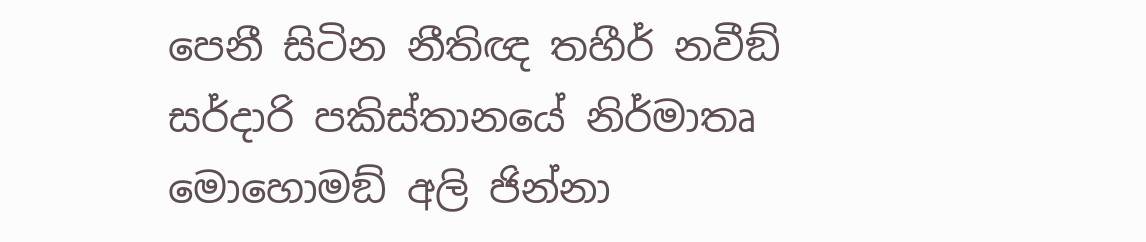පෙනී සිටින නීතිඥ තහීර් නවීඞ් සර්දාරි පකිස්තානයේ නිර්මාතෘ  මොහොමඞ් අලි ජින්නා